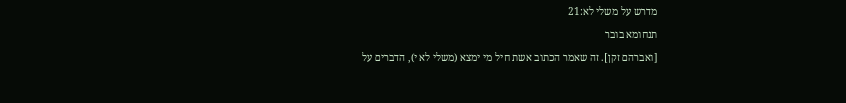מדרש על משלי לא:21
תנחומא בובר
[ואברהם זקן]. זה שאמר הכתוב אשת חיל מי ימצא (משלי לא י), הדברים על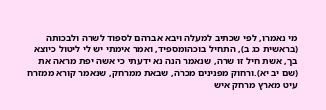מי נאמרו, לפי שכתיב למעלה ויבא אברהם לספוד לשרה ולבכותה (בראשית כג ב), התחיל בוכהומספיד, ואמר אימתי יש לי ליטול כיוצא בך, אשת חיל זו שרה, שנאמר הנה נא ידעתי כי אשה יפת מראה את (שם יב יא).ורחוק מפנינים מכרה, שבאת ממרחק, שנאמר קורא ממזרח עיט מארץ מרחק איש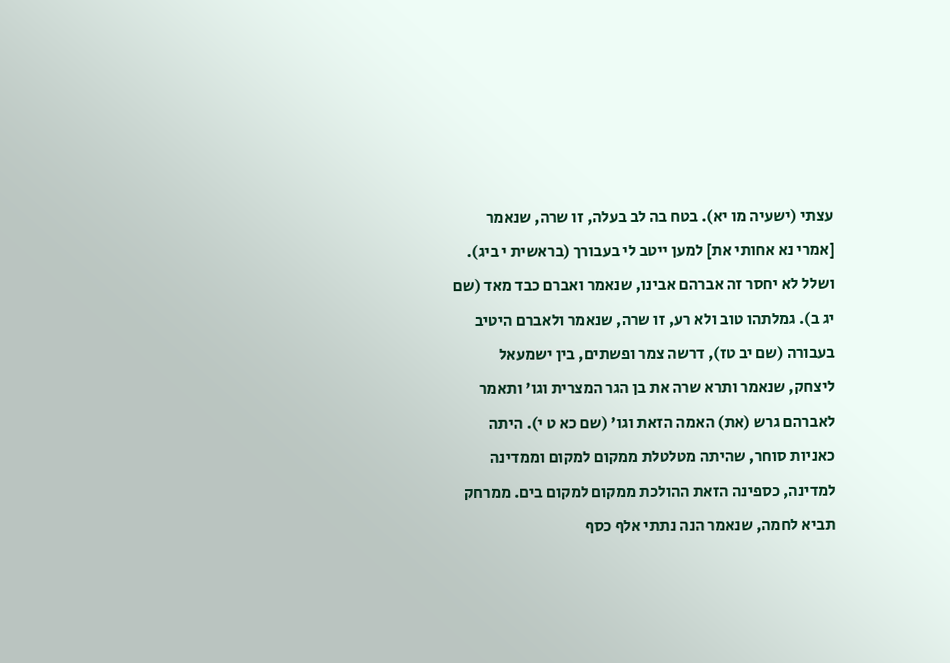עצתי (ישעיה מו יא). בטח בה לב בעלה, זו שרה, שנאמר [אמרי נא אחותי את] למען ייטב לי בעבורך (בראשית י ביג). ושלל לא יחסר זה אברהם אבינו, שנאמר ואברם כבד מאד (שם יג ב). גמלתהו טוב ולא רע, זו שרה, שנאמר ולאברם היטיב בעבורה (שם יב טז), דרשה צמר ופשתים, בין ישמעאל ליצחק, שנאמר ותרא שרה את בן הגר המצרית וגו' ותאמר לאברהם גרש (את) האמה הזאת וגו' (שם כא ט י). היתה כאניות סוחר, שהיתה מטלטלת ממקום למקום וממדינה למדינה, כספינה הזאת ההולכת ממקום למקום בים. ממרחק תביא לחמה, שנאמר הנה נתתי אלף כסף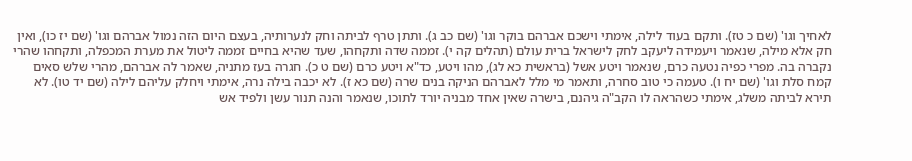לאחיך וגו' (שם כ טז). ותקם בעוד לילה, אימתי וישכם אברהם בוקר וגו' (שם כב ג). ותתן טרף לביתה וחק לנערותיה, בעצם היום הזה נמול אברהם וגו' (שם יז כו), ואין חק אלא מילה, שנאמר ויעמידה ליעקב לחק לישראל ברית עולם (תהלים קה י). זממה שדה ותקחהו, שעד שהיא בחיים זממה ליטול את מערת המכפלה, ותקחהו שהרי נקברה בה. מפרי כפיה נטעה כרם, שנאמר ויטע אשל (בראשית כא לג), מהו ויטע, כד"א ויטע כרם (שם ט כ). חגרה בעז מתניה, שאמר לה אברהם, מהרי שלש סאים קמח סלת וגו' (שם יח ו). טעמה כי טוב סחרה, ותאמר מי מלל לאברהם הניקה בנים שרה (שם כא ז). לא יכבה בילה נרה, אימתי ויחלק עליהם לילה (שם יד טו). לא תירא לביתה משלג, אימתי כשהראה לו הקב"ה גיהנם, בישרה שאין אחד מבניה יורד לתוכו, שנאמר והנה תנור עשן ולפיד אש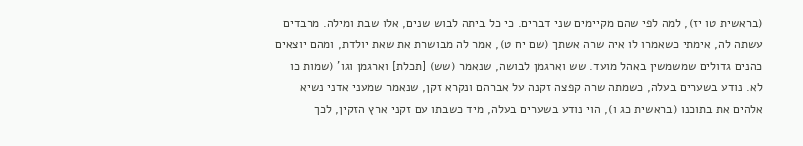(בראשית טו יז), למה לפי שהם מקיימים שני דברים. כי כל ביתה לבוש שנים, אלו שבת ומילה. מרבדים עשתה לה, אימתי כשאמרו לו איה שרה אשתך (שם יח ט), אמר לה מבושרת את שאת יולדת, ומהם יוצאים כהנים גדולים שמשמשין באהל מועד. שש וארגמן לבושה, שנאמר (שש) [תכלת] וארגמן וגו' (שמות כו לא. נודע בשערים בעלה, כשמתה שרה קפצה זקנה על אברהם ונקרא זקן, שנאמר שמעני אדני נשיא אלהים את בתוכנו (בראשית כג ו), הוי נודע בשערים בעלה, מיד כשבתו עם זקני ארץ הזקין, לכך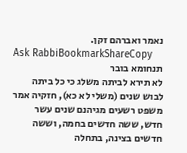נאמר ואברהם זקן.
Ask RabbiBookmarkShareCopy
תנחומא בובר
לא תירא לביתה משלג כי כל ביתה לבוש שנים (משלי לא כא), חזקיה אמר משפט רשעים מגיהנם שנים עשר חדש, ששה חדשים בחמה, וששה חדשים בצינה, בתחלה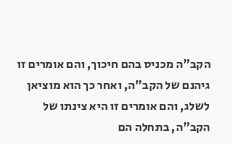הקב"ה מכניס בהם חיכוך, והם אומרים זו גיהנם של הקב"ה, ואחר כך הוא מוציאן לשלג, והם אומרים זו היא צינתו של הקב"ה, בתחלה הם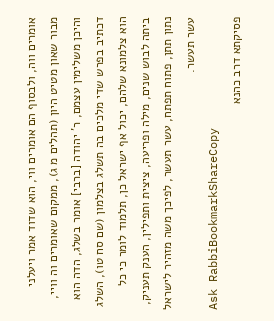אומרים ווה, ולבסוף הם אומרים ווי, הוא שדוד אמר ויעלני מבור שאון מטיט היון (תהלים מ ג), ממקום שאומרים וה וויי, והיכן משלימין עצמם, ר' יהודה [ברבי] אומר בשלג, הדה הוא דכתיב בפרש שדי מלכים בה תשלג בצלמון (שם סח טו), השלג הוא צלמונא שלהם, יכול אף ישראל כן, תלמוד לומר כי כל ביתה לבוש שנים, מילה ופריעה, ציצית ותפילין, הענק תעניק, נתון תתן, פתוח תפתח, עשר תעשר, לפיכך משה מזהיר לישראל עשר תעשר.
Ask RabbiBookmarkShareCopy
פסיקתא דרב כהנא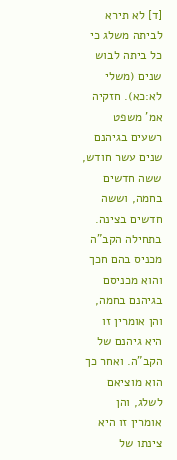[ד] לא תירא לביתה משלג כי כל ביתה לבוש שנים (משלי לא:כא). חזקיה אמ' משפט רשעים בגיהנם שנים עשר חודש, ששה חדשים בחמה, וששה חדשים בצינה. בתחילה הקב"ה מכניס בהם חכך והוא מכניסם בגיהנם בחמה, והן אומרין זו היא גיהנם של הקב"ה. ואחר כך הוא מוציאם לשלג, והן אומרין זו היא צינתו של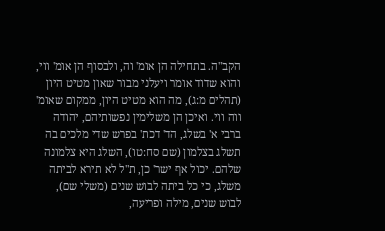הקב"ה. בתחילה הן אומ' וה, ולבסוף הן אומ' ווי, והוא שדוד אומר ויעלני מבור שאון מטיט היון (תהלים מ:ג), מה הוא מטיט היון, ממקום שאומ' ווה ווי. ואיכן הן משלימין נפשותיהם, יהודה ברבי א' בשלג, הד' דכת' בפרש שדי מלכים בה תשלג בצלמון (שם סח:טו), השלג היא צלמונה שלהם. יכול אף ישר' כן, ת"ל לא תירא לביתה משלג, כי כל ביתה לבוש שנים (משלי שם), לבוש שנים, מילה ופריעה,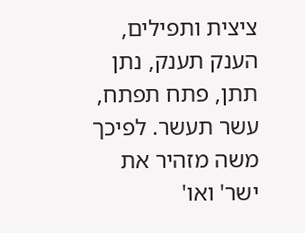ציצית ותפילים, הענק תענק, נתן תתן, פתח תפתח, עשר תעשר. לפיכך משה מזהיר את ישר' ואו'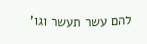להם עשר תעשר וגו'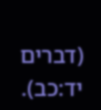(דברים יד:כב).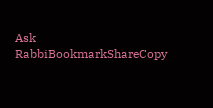Ask RabbiBookmarkShareCopy